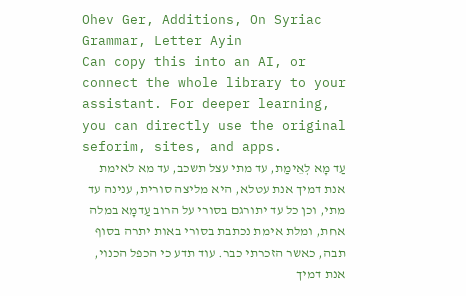Ohev Ger, Additions, On Syriac Grammar, Letter Ayin
Can copy this into an AI, or connect the whole library to your assistant. For deeper learning, you can directly use the original seforim, sites, and apps.
עַד מָא לְאֵימַת, עד מתי עצל תשכב, עד מא לאימת אנת דמיך אנת עטלא, היא מליצה סורית, ענינה עד מתי, וכן כל עד יתורגם בסורי על הרוב עַדמָא במלה אחת, ומלת אימת נכתבת בסורי באות יתרה בסוף תבה, כאשר הזכרתי כבר. עוד תדע כי הכפל הכנוי, אנת דמיך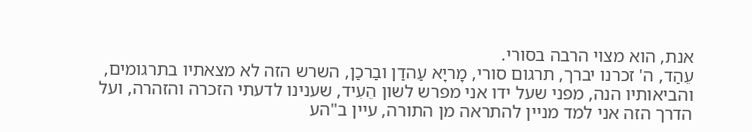אנת, הוא מצוי הרבה בסורי.
עֵהַד, ה' זכרנו יברך, תרגום סורי, מָריָא עַהדַן ובַרכַן, השרש הזה לא מצאתיו בתרגומים, והביאותיו הנה, מפני שעל ידו אני מפרש לשון הֵעִיד, שענינו לדעתי הזכרה והזהרה, ועל הדרך הזה אני למד מניין להתראה מן התורה, עיין ב"הע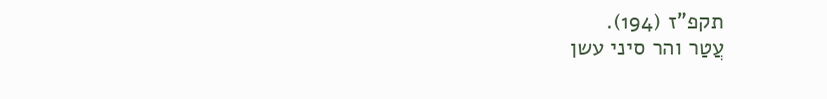תקפ"ז (194).
עֲטַר והר סיני עשן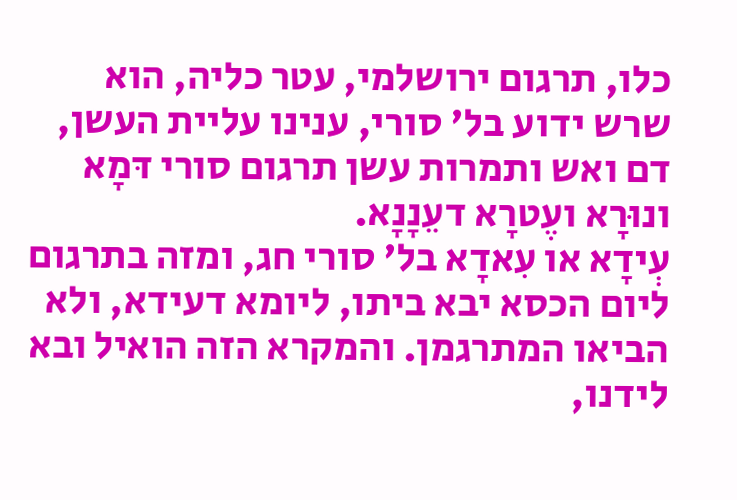כלו, תרגום ירושלמי, עטר כליה, הוא שרש ידוע בל' סורי, ענינו עליית העשן, דם ואש ותמרות עשן תרגום סורי דּמָא ונוּרָא ועֶטרָא דעֵנָנָא.
עְידָא או עִאדָא בל' סורי חג, ומזה בתרגום ליום הכסא יבא ביתו, ליומא דעידא, ולא הביאו המתרגמן. והמקרא הזה הואיל ובא לידנו,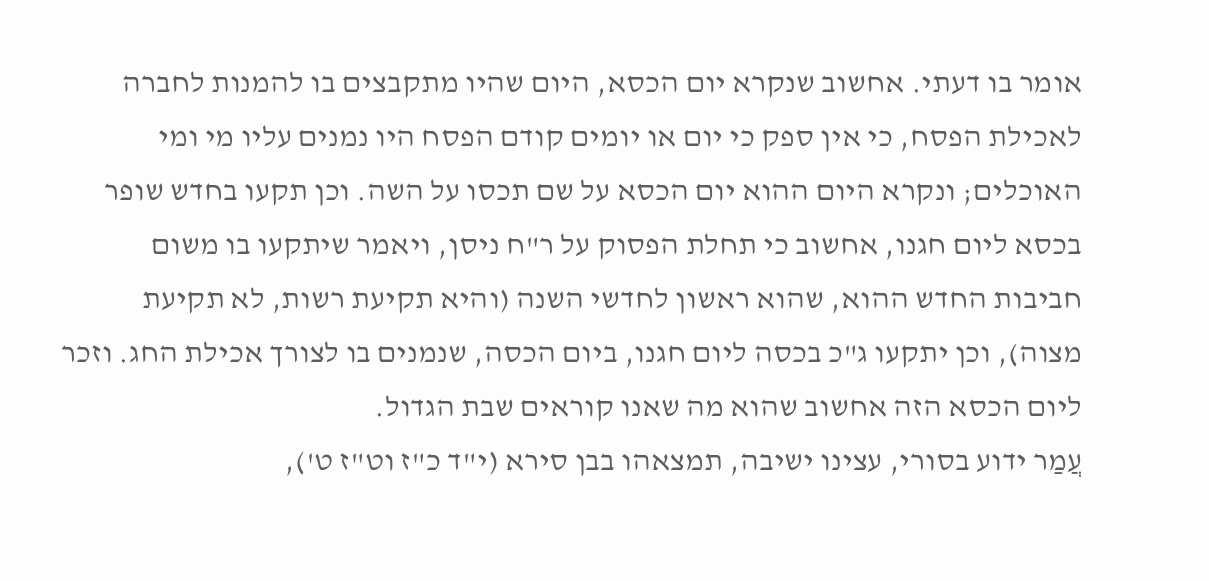אומר בו דעתי. אחשוב שנקרא יום הכסא, היום שהיו מתקבצים בו להמנות לחברה לאכילת הפסח, כי אין ספק כי יום או יומים קודם הפסח היו נמנים עליו מי ומי האוכלים; ונקרא היום ההוא יום הכסא על שם תכסו על השה. וכן תקעו בחדש שופר בכסא ליום חגנו, אחשוב כי תחלת הפסוק על ר"ח ניסן, ויאמר שיתקעו בו משום חביבות החדש ההוא, שהוא ראשון לחדשי השנה (והיא תקיעת רשות, לא תקיעת מצוה), וכן יתקעו ג"כ בכסה ליום חגנו, ביום הכסה, שנמנים בו לצורך אכילת החג. וזכר ליום הכסא הזה אחשוב שהוא מה שאנו קוראים שבת הגדול.
עֲמַר ידוע בסורי, עצינו ישיבה, תמצאהו בבן סירא (י"ד כ"ז וט"ז ט'),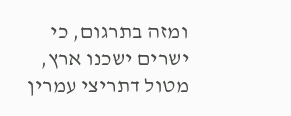ומזה בתרגום, כי ישרים ישכנו ארץ, מטול דתריצי עמרין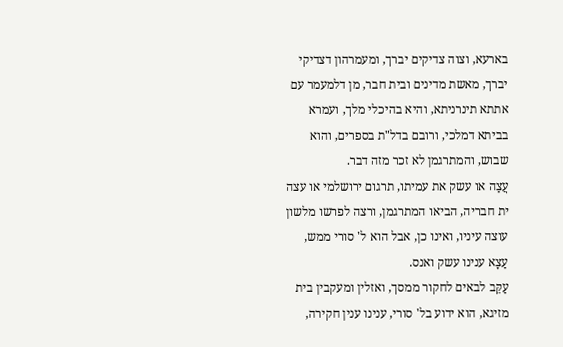בארעא, וצוה צדיקים יברך, ומעמרהון דצדיקי יברך, מאשת מדינים ובית חבר, מן דלמעמר עם אתתא תינרניתא, והיא בהיכלי מלך, ועמרא בביתא דמלכי, ורובם בדל"ת בספרים, והוא שבוש, והמתרגמן לא זכר מזה דבר.
עֲצַה או עשק את עמיתו, תרגום ירושלמי או עצה ית חבריה, הביאו המתרגמן, ורצה לפרשו מלשון עוצה עיניו, ואינו כן, אבל הוא ל' סורי ממש, עַצָא ענינו עשק ואנס.
עַקֵּב לבאים לחקור ממסך, ואזלין ומעקבין בית מזיגא, הוא ידוע בל' סורי, ענינו ענין חקירה,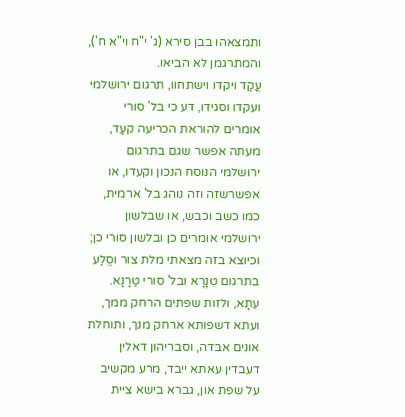ותמצאהו בבן סירא (ג' י"ח וי"א ח'), והמתרגמן לא הביאו.
עֲקַד ויקדו וישתחוו, תרגום ירושלמי ועקדו וסגידו, דע כי בל' סורי אומרים להוראת הכריעה קעַד, מעתה אפשר שגם בתרגום ירושלמי הנוסח הנכון וקעדו, או אפשרשזה וזה נוהג בל' ארמית, כמו כשב וכבש, או שבלשון ירושלמי אומרים כן ובלשון סורי כן; וכיוצא בזה מצאתי מלת צוּר וסֱלַע בתרגום טִנָרָא ובל' סורי טַרָנָא.
עֵתָא, ולזות שפתים הרחק ממך, ועתא דשפותא ארחק מנך, ותוחלת אונים אבדה, וסבריהון דאלין דעבדין עאתא ייבד, מרע מקשיב על שפת און, גברא בישא ציית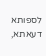לספותא דעאתא,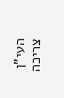העי"ן צריכה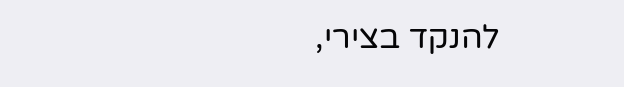להנקד בצירי,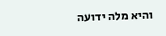והיא מלה ידועה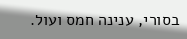בסורי, ענינה חמס ועול.